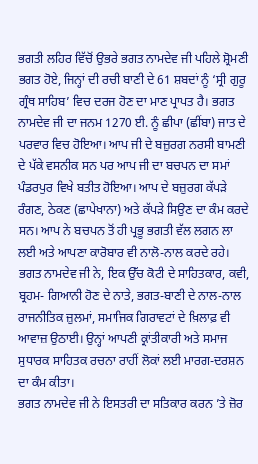ਭਗਤੀ ਲਹਿਰ ਵਿੱਚੋਂ ਉਭਰੇ ਭਗਤ ਨਾਮਦੇਵ ਜੀ ਪਹਿਲੇ ਸ਼੍ਰੋਮਣੀ ਭਗਤ ਹੋਏ, ਜਿਨ੍ਹਾਂ ਦੀ ਰਚੀ ਬਾਣੀ ਦੇ 61 ਸ਼ਬਦਾਂ ਨੂੰ ‘ਸ੍ਰੀ ਗੁਰੂ ਗ੍ਰੰਥ ਸਾਹਿਬ’ ਵਿਚ ਦਰਜ ਹੋਣ ਦਾ ਮਾਣ ਪ੍ਰਾਪਤ ਹੈ। ਭਗਤ ਨਾਮਦੇਵ ਜੀ ਦਾ ਜਨਮ 1270 ਈ. ਨੂੰ ਛੀਪਾ (ਛੀਂਬਾ) ਜਾਤ ਦੇ ਪਰਵਾਰ ਵਿਚ ਹੋਇਆ। ਆਪ ਜੀ ਦੇ ਬਜ਼ੁਰਗ ਨਰਸੀ ਬਾਮਣੀ ਦੇ ਪੱਕੇ ਵਸਨੀਕ ਸਨ ਪਰ ਆਪ ਜੀ ਦਾ ਬਚਪਨ ਦਾ ਸਮਾਂ ਪੰਡਰਪੁਰ ਵਿਖੇ ਬਤੀਤ ਹੋਇਆ। ਆਪ ਦੇ ਬਜ਼ੁਰਗ ਕੱਪੜੇ ਰੰਗਣ, ਠੇਕਣ (ਛਾਪੇਖਾਨਾ) ਅਤੇ ਕੱਪੜੇ ਸਿਉਣ ਦਾ ਕੰਮ ਕਰਦੇ ਸਨ। ਆਪ ਨੇ ਬਚਪਨ ਤੋਂ ਹੀ ਪ੍ਰਭੂ ਭਗਤੀ ਵੱਲ ਲਗਨ ਲਾ ਲਈ ਅਤੇ ਆਪਣਾ ਕਾਰੋਬਾਰ ਵੀ ਨਾਲੋ-ਨਾਲ ਕਰਦੇ ਰਹੇ।
ਭਗਤ ਨਾਮਦੇਵ ਜੀ ਨੇ, ਇਕ ਉੱਚ ਕੋਟੀ ਦੇ ਸਾਹਿਤਕਾਰ, ਕਵੀ, ਬ੍ਰਹਮ- ਗਿਆਨੀ ਹੋਣ ਦੇ ਨਾਤੇ, ਭਗਤ-ਬਾਣੀ ਦੇ ਨਾਲ-ਨਾਲ ਰਾਜਨੀਤਿਕ ਜ਼ੁਲਮਾਂ, ਸਮਾਜਿਕ ਗਿਰਾਵਟਾਂ ਦੇ ਖ਼ਿਲਾਫ਼ ਵੀ ਆਵਾਜ਼ ਉਠਾਈ। ਉਨ੍ਹਾਂ ਆਪਣੀ ਕ੍ਰਾਂਤੀਕਾਰੀ ਅਤੇ ਸਮਾਜ ਸੁਧਾਰਕ ਸਾਹਿਤਕ ਰਚਨਾ ਰਾਹੀਂ ਲੋਕਾਂ ਲਈ ਮਾਰਗ-ਦਰਸ਼ਨ ਦਾ ਕੰਮ ਕੀਤਾ।
ਭਗਤ ਨਾਮਦੇਵ ਜੀ ਨੇ ਇਸਤਰੀ ਦਾ ਸਤਿਕਾਰ ਕਰਨ ’ਤੇ ਜ਼ੋਰ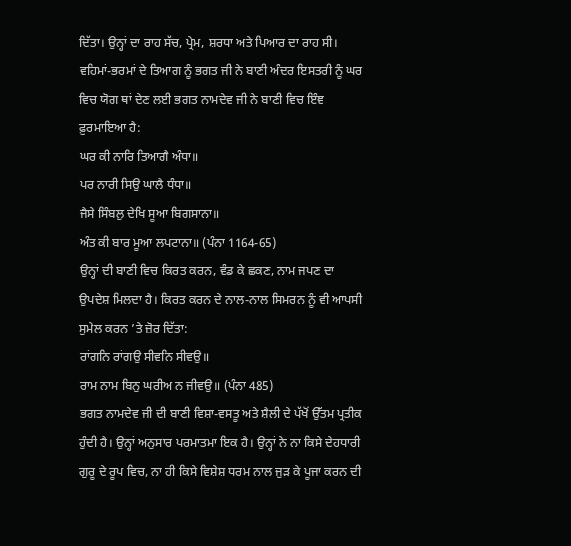ਦਿੱਤਾ। ਉਨ੍ਹਾਂ ਦਾ ਰਾਹ ਸੱਚ, ਪ੍ਰੇਮ, ਸ਼ਰਧਾ ਅਤੇ ਪਿਆਰ ਦਾ ਰਾਹ ਸੀ। ਵਹਿਮਾਂ-ਭਰਮਾਂ ਦੇ ਤਿਆਗ ਨੂੰ ਭਗਤ ਜੀ ਨੇ ਬਾਣੀ ਅੰਦਰ ਇਸਤਰੀ ਨੂੰ ਘਰ ਵਿਚ ਯੋਗ ਥਾਂ ਦੇਣ ਲਈ ਭਗਤ ਨਾਮਦੇਵ ਜੀ ਨੇ ਬਾਣੀ ਵਿਚ ਇੰਞ ਫ਼ੁਰਮਾਇਆ ਹੈ:
ਘਰ ਕੀ ਨਾਰਿ ਤਿਆਗੈ ਅੰਧਾ॥
ਪਰ ਨਾਰੀ ਸਿਉ ਘਾਲੈ ਧੰਧਾ॥
ਜੈਸੇ ਸਿੰਬਲੁ ਦੇਖਿ ਸੂਆ ਬਿਗਸਾਨਾ॥
ਅੰਤ ਕੀ ਬਾਰ ਮੂਆ ਲਪਟਾਨਾ॥ (ਪੰਨਾ 1164-65)
ਉਨ੍ਹਾਂ ਦੀ ਬਾਣੀ ਵਿਚ ਕਿਰਤ ਕਰਨ, ਵੰਡ ਕੇ ਛਕਣ, ਨਾਮ ਜਪਣ ਦਾ ਉਪਦੇਸ਼ ਮਿਲਦਾ ਹੈ। ਕਿਰਤ ਕਰਨ ਦੇ ਨਾਲ-ਨਾਲ ਸਿਮਰਨ ਨੂੰ ਵੀ ਆਪਸੀ ਸੁਮੇਲ ਕਰਨ ’ਤੇ ਜ਼ੋਰ ਦਿੱਤਾ:
ਰਾਂਗਨਿ ਰਾਂਗਉ ਸੀਵਨਿ ਸੀਵਉ॥
ਰਾਮ ਨਾਮ ਬਿਨੁ ਘਰੀਅ ਨ ਜੀਵਉ॥ (ਪੰਨਾ 485)
ਭਗਤ ਨਾਮਦੇਵ ਜੀ ਦੀ ਬਾਣੀ ਵਿਸ਼ਾ-ਵਸਤੂ ਅਤੇ ਸ਼ੈਲੀ ਦੇ ਪੱਖੋਂ ਉੱਤਮ ਪ੍ਰਤੀਕ ਹੁੰਦੀ ਹੈ। ਉਨ੍ਹਾਂ ਅਨੁਸਾਰ ਪਰਮਾਤਮਾ ਇਕ ਹੈ। ਉਨ੍ਹਾਂ ਨੇ ਨਾ ਕਿਸੇ ਦੇਹਧਾਰੀ ਗੁਰੂ ਦੇ ਰੂਪ ਵਿਚ, ਨਾ ਹੀ ਕਿਸੇ ਵਿਸ਼ੇਸ਼ ਧਰਮ ਨਾਲ ਜੁੜ ਕੇ ਪੂਜਾ ਕਰਨ ਦੀ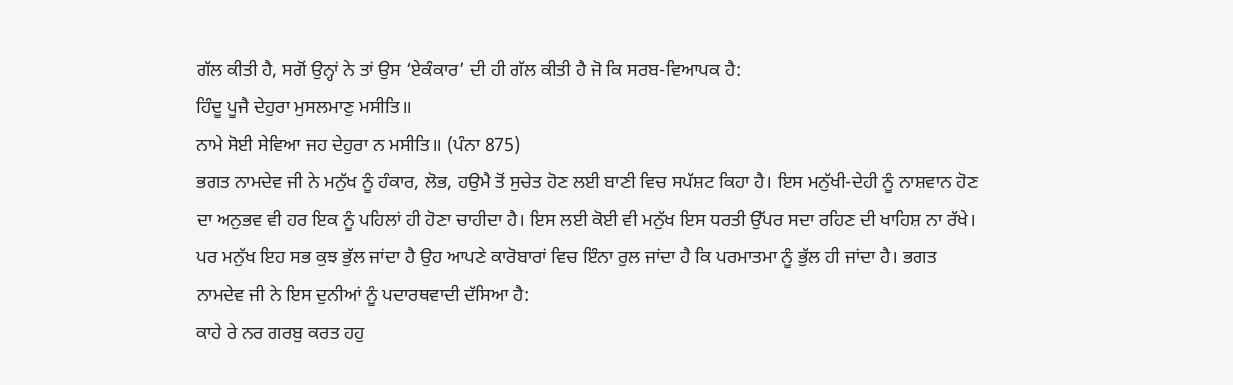ਗੱਲ ਕੀਤੀ ਹੈ, ਸਗੋਂ ਉਨ੍ਹਾਂ ਨੇ ਤਾਂ ਉਸ ‘ਏਕੰਕਾਰ’ ਦੀ ਹੀ ਗੱਲ ਕੀਤੀ ਹੈ ਜੋ ਕਿ ਸਰਬ-ਵਿਆਪਕ ਹੈ:
ਹਿੰਦੂ ਪੂਜੈ ਦੇਹੁਰਾ ਮੁਸਲਮਾਣੁ ਮਸੀਤਿ॥
ਨਾਮੇ ਸੋਈ ਸੇਵਿਆ ਜਹ ਦੇਹੁਰਾ ਨ ਮਸੀਤਿ॥ (ਪੰਨਾ 875)
ਭਗਤ ਨਾਮਦੇਵ ਜੀ ਨੇ ਮਨੁੱਖ ਨੂੰ ਹੰਕਾਰ, ਲੋਭ, ਹਉਮੈ ਤੋਂ ਸੁਚੇਤ ਹੋਣ ਲਈ ਬਾਣੀ ਵਿਚ ਸਪੱਸ਼ਟ ਕਿਹਾ ਹੈ। ਇਸ ਮਨੁੱਖੀ-ਦੇਹੀ ਨੂੰ ਨਾਸ਼ਵਾਨ ਹੋਣ ਦਾ ਅਨੁਭਵ ਵੀ ਹਰ ਇਕ ਨੂੰ ਪਹਿਲਾਂ ਹੀ ਹੋਣਾ ਚਾਹੀਦਾ ਹੈ। ਇਸ ਲਈ ਕੋਈ ਵੀ ਮਨੁੱਖ ਇਸ ਧਰਤੀ ਉੱਪਰ ਸਦਾ ਰਹਿਣ ਦੀ ਖਾਹਿਸ਼ ਨਾ ਰੱਖੇ। ਪਰ ਮਨੁੱਖ ਇਹ ਸਭ ਕੁਝ ਭੁੱਲ ਜਾਂਦਾ ਹੈ ਉਹ ਆਪਣੇ ਕਾਰੋਬਾਰਾਂ ਵਿਚ ਇੰਨਾ ਰੁਲ ਜਾਂਦਾ ਹੈ ਕਿ ਪਰਮਾਤਮਾ ਨੂੰ ਭੁੱਲ ਹੀ ਜਾਂਦਾ ਹੈ। ਭਗਤ ਨਾਮਦੇਵ ਜੀ ਨੇ ਇਸ ਦੁਨੀਆਂ ਨੂੰ ਪਦਾਰਥਵਾਦੀ ਦੱਸਿਆ ਹੈ:
ਕਾਹੇ ਰੇ ਨਰ ਗਰਬੁ ਕਰਤ ਹਹੁ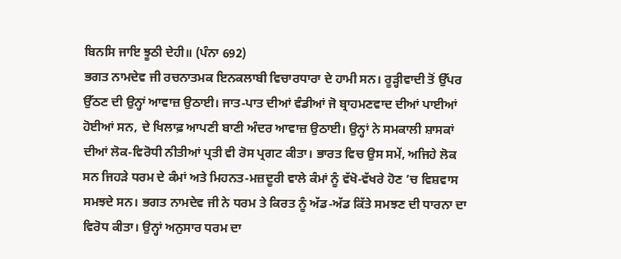ਬਿਨਸਿ ਜਾਇ ਝੂਠੀ ਦੇਹੀ॥ (ਪੰਨਾ 692)
ਭਗਤ ਨਾਮਦੇਵ ਜੀ ਰਚਨਾਤਮਕ ਇਨਕਲਾਬੀ ਵਿਚਾਰਧਾਰਾ ਦੇ ਹਾਮੀ ਸਨ। ਰੂੜ੍ਹੀਵਾਦੀ ਤੋਂ ਉੱਪਰ ਉੱਠਣ ਦੀ ਉਨ੍ਹਾਂ ਆਵਾਜ਼ ਉਠਾਈ। ਜਾਤ-ਪਾਤ ਦੀਆਂ ਵੰਡੀਆਂ ਜੋ ਬ੍ਰਾਹਮਣਵਾਦ ਦੀਆਂ ਪਾਈਆਂ ਹੋਈਆਂ ਸਨ, ਦੇ ਖਿਲਾਫ਼ ਆਪਣੀ ਬਾਣੀ ਅੰਦਰ ਆਵਾਜ਼ ਉਠਾਈ। ਉਨ੍ਹਾਂ ਨੇ ਸਮਕਾਲੀ ਸ਼ਾਸਕਾਂ ਦੀਆਂ ਲੋਕ-ਵਿਰੋਧੀ ਨੀਤੀਆਂ ਪ੍ਰਤੀ ਵੀ ਰੋਸ ਪ੍ਰਗਟ ਕੀਤਾ। ਭਾਰਤ ਵਿਚ ਉਸ ਸਮੇਂ, ਅਜਿਹੇ ਲੋਕ ਸਨ ਜਿਹੜੇ ਧਰਮ ਦੇ ਕੰਮਾਂ ਅਤੇ ਮਿਹਨਤ-ਮਜ਼ਦੂਰੀ ਵਾਲੇ ਕੰਮਾਂ ਨੂੰ ਵੱਖੋ-ਵੱਖਰੇ ਹੋਣ ’ਚ ਵਿਸ਼ਵਾਸ ਸਮਝਦੇ ਸਨ। ਭਗਤ ਨਾਮਦੇਵ ਜੀ ਨੇ ਧਰਮ ਤੇ ਕਿਰਤ ਨੂੰ ਅੱਡ-ਅੱਡ ਕਿੱਤੇ ਸਮਝਣ ਦੀ ਧਾਰਨਾ ਦਾ ਵਿਰੋਧ ਕੀਤਾ। ਉਨ੍ਹਾਂ ਅਨੁਸਾਰ ਧਰਮ ਦਾ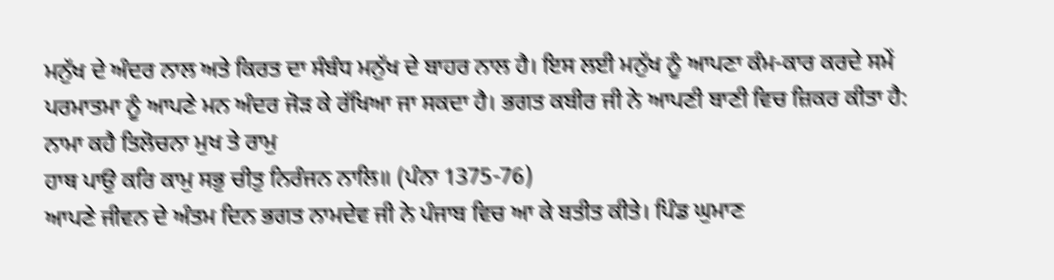ਮਨੁੱਖ ਦੇ ਅੰਦਰ ਨਾਲ ਅਤੇ ਕਿਰਤ ਦਾ ਸੰਬੰਧ ਮਨੁੱਖ ਦੇ ਬਾਹਰ ਨਾਲ ਹੈ। ਇਸ ਲਈ ਮਨੁੱਖ ਨੂੰ ਆਪਣਾ ਕੰਮ-ਕਾਰ ਕਰਦੇ ਸਮੇਂ ਪਰਮਾਤਮਾ ਨੂੰ ਆਪਣੇ ਮਨ ਅੰਦਰ ਜੋੜ ਕੇ ਰੱਖਿਆ ਜਾ ਸਕਦਾ ਹੈ। ਭਗਤ ਕਬੀਰ ਜੀ ਨੇ ਆਪਣੀ ਬਾਣੀ ਵਿਚ ਜ਼ਿਕਰ ਕੀਤਾ ਹੈ:
ਨਾਮਾ ਕਹੈ ਤਿਲੋਚਨਾ ਮੁਖ ਤੇ ਰਾਮੁ
ਹਾਥ ਪਾਉ ਕਰਿ ਕਾਮੁ ਸਭੁ ਚੀਤੁ ਨਿਰੰਜਨ ਨਾਲਿ॥ (ਪੰਨਾ 1375-76)
ਆਪਣੇ ਜੀਵਨ ਦੇ ਅੰਤਮ ਦਿਨ ਭਗਤ ਨਾਮਦੇਵ ਜੀ ਨੇ ਪੰਜਾਬ ਵਿਚ ਆ ਕੇ ਬਤੀਤ ਕੀਤੇ। ਪਿੰਡ ਘੁਮਾਣ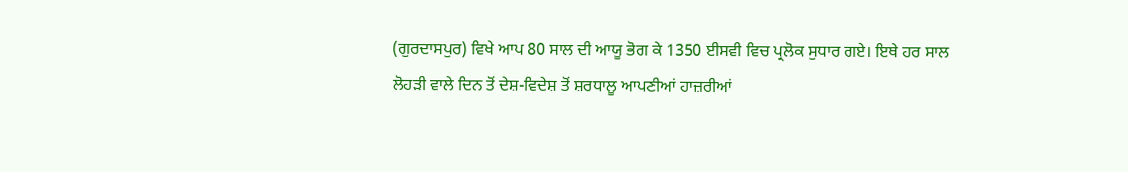(ਗੁਰਦਾਸਪੁਰ) ਵਿਖੇ ਆਪ 80 ਸਾਲ ਦੀ ਆਯੂ ਭੋਗ ਕੇ 1350 ਈਸਵੀ ਵਿਚ ਪ੍ਰਲੋਕ ਸੁਧਾਰ ਗਏ। ਇਥੇ ਹਰ ਸਾਲ ਲੋਹੜੀ ਵਾਲੇ ਦਿਨ ਤੋਂ ਦੇਸ਼-ਵਿਦੇਸ਼ ਤੋਂ ਸ਼ਰਧਾਲੂ ਆਪਣੀਆਂ ਹਾਜ਼ਰੀਆਂ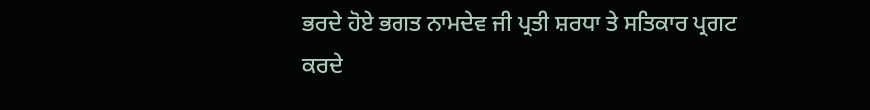ਭਰਦੇ ਹੋਏ ਭਗਤ ਨਾਮਦੇਵ ਜੀ ਪ੍ਰਤੀ ਸ਼ਰਧਾ ਤੇ ਸਤਿਕਾਰ ਪ੍ਰਗਟ ਕਰਦੇ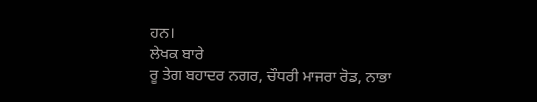ਹਨ।
ਲੇਖਕ ਬਾਰੇ
ਰੂ ਤੇਗ ਬਹਾਦਰ ਨਗਰ, ਚੌਧਰੀ ਮਾਜਰਾ ਰੋਡ, ਨਾਭਾ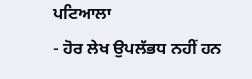ਪਟਿਆਲਾ
- ਹੋਰ ਲੇਖ ਉਪਲੱਭਧ ਨਹੀਂ ਹਨ